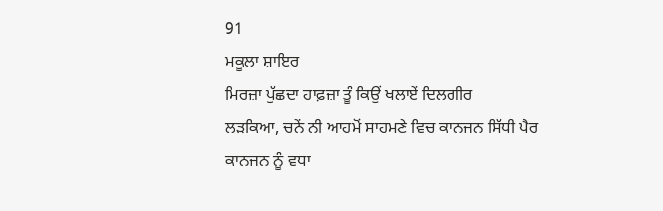91
ਮਕੂਲਾ ਸ਼ਾਇਰ
ਮਿਰਜ਼ਾ ਪੁੱਛਦਾ ਹਾਫ਼ਜ਼ਾ ਤੂੰ ਕਿਉਂ ਖਲਾਏਂ ਦਿਲਗੀਰ
ਲੜਕਿਆ, ਚਨੇਂ ਨੀ ਆਹਮੋਂ ਸਾਹਮਣੇ ਵਿਚ ਕਾਨਜਨ ਸਿੱਧੀ ਪੈਰ
ਕਾਨਜਨ ਨੂੰ ਵਧਾ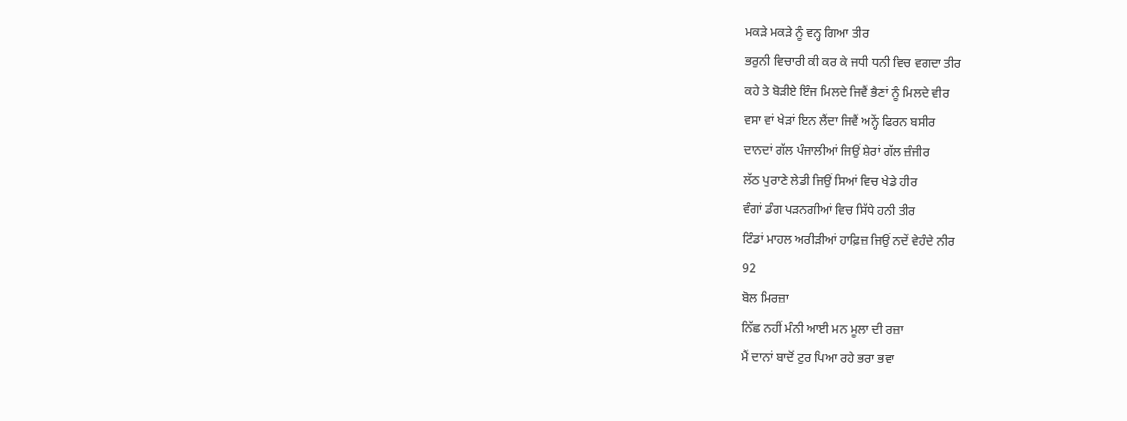ਮਕੜੇ ਮਕੜੇ ਨੂੰ ਵਨ੍ਹ ਗਿਆ ਤੀਰ
ਭਰੁਨੀ ਵਿਚਾਰੀ ਕੀ ਕਰ ਕੇ ਜਧੀ ਧਨੀ ਵਿਚ ਵਗਦਾ ਤੀਰ
ਕਹੇ ਤੇ ਬੋੜੀਏ ਇੰਜ ਮਿਲਦੇ ਜਿਵੈਂ ਭੈਣਾਂ ਨੂੰ ਮਿਲਦੇ ਵੀਰ
ਵਸਾ ਵਾਂ ਖੇੜਾਂ ਇਨ ਲੈਂਦਾ ਜਿਵੈਂ ਅਨ੍ਹੇਂ ਫਿਰਨ ਬਸੀਰ
ਦਾਨਦਾਂ ਗੱਲ ਪੰਜਾਲੀਆਂ ਜਿਉਂ ਸ਼ੇਰਾਂ ਗੱਲ ਜ਼ੰਜੀਰ
ਲੱਠ ਪੁਰਾਣੇ ਲੇਡੀ ਜਿਉਂ ਸਿਆਂ ਵਿਚ ਖੇਡੇ ਹੀਰ
ਵੰਗਾਂ ਡੰਗ ਪੜਨਗੀਆਂ ਵਿਚ ਸਿੱਧੇ ਹਨੀ ਤੀਰ
ਟਿੰਡਾਂ ਮਾਹਲ ਅਰੀੜੀਆਂ ਹਾਫ਼ਿਜ਼ ਜਿਉਂ ਨਦੇਂ ਵੇਹੰਦੇ ਨੀਰ
92
ਬੋਲ ਮਿਰਜ਼ਾ
ਨਿੱਛ ਨਹੀਂ ਮੰਨੀ ਆਈ ਮਨ ਮੂਲਾ ਦੀ ਰਜ਼ਾ
ਮੈਂ ਦਾਨਾਂ ਬਾਦੋਂ ਟੁਰ ਪਿਆ ਰਹੇ ਭਰਾ ਭਵਾ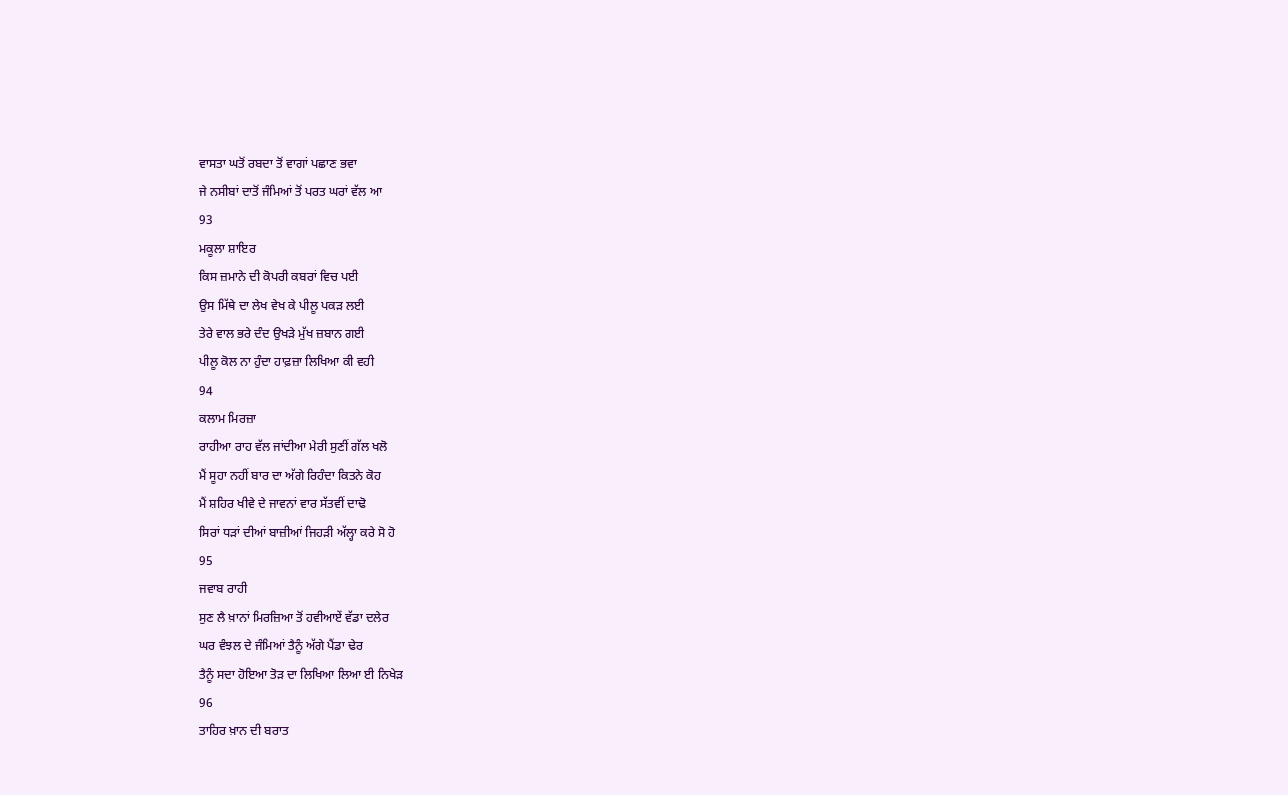ਵਾਸਤਾ ਘਤੋਂ ਰਬਦਾ ਤੋਂ ਵਾਗਾਂ ਪਛਾਣ ਭਵਾ
ਜੇ ਨਸੀਬਾਂ ਦਾਤੋਂ ਜੰਮਿਆਂ ਤੋਂ ਪਰਤ ਘਰਾਂ ਵੱਲ ਆ
93
ਮਕੂਲਾ ਸ਼ਾਇਰ
ਕਿਸ ਜ਼ਮਾਨੇ ਦੀ ਕੋਪਰੀ ਕਬਰਾਂ ਵਿਚ ਪਈ
ਉਸ ਮਿੱਥੇ ਦਾ ਲੇਖ ਵੇਖ ਕੇ ਪੀਲੂ ਪਕੜ ਲਈ
ਤੇਰੇ ਵਾਲ ਭਰੇ ਦੰਦ ਉਖੜੇ ਮੁੱਖ ਜ਼ਬਾਨ ਗਈ
ਪੀਲੂ ਕੋਲ ਨਾ ਹੁੰਦਾ ਹਾਫ਼ਜ਼ਾ ਲਿਖਿਆ ਕੀ ਵਹੀ
94
ਕਲਾਮ ਮਿਰਜ਼ਾ
ਰਾਹੀਆ ਰਾਹ ਵੱਲ ਜਾਂਦੀਆ ਮੇਰੀ ਸੁਣੀਂ ਗੱਲ ਖਲੋ
ਮੈਂ ਸੂਹਾ ਨਹੀਂ ਬਾਰ ਦਾ ਅੱਗੇ ਰਿਹੰਦਾ ਕਿਤਨੇ ਕੋਹ
ਮੈਂ ਸ਼ਹਿਰ ਖੀਵੇ ਦੇ ਜਾਵਨਾਂ ਵਾਰ ਸੱਤਵੀਂ ਦਾਢੋ
ਸਿਰਾਂ ਧੜਾਂ ਦੀਆਂ ਬਾਜ਼ੀਆਂ ਜਿਹੜੀ ਅੱਲ੍ਹਾ ਕਰੇ ਸੋ ਹੋ
95
ਜਵਾਬ ਰਾਹੀ
ਸੁਣ ਲੈ ਖ਼ਾਨਾਂ ਮਿਰਜ਼ਿਆ ਤੋਂ ਹਵੀਆਏਂ ਵੱਡਾ ਦਲੇਰ
ਘਰ ਵੰਝਲ ਦੇ ਜੰਮਿਆਂ ਤੈਨੂੰ ਅੱਗੇ ਪੈਂਡਾ ਢੇਰ
ਤੈਨੂੰ ਸਦਾ ਹੋਇਆ ਤੋੜ ਦਾ ਲਿਖਿਆ ਲਿਆ ਈ ਨਿਖੇੜ
96
ਤਾਹਿਰ ਖ਼ਾਨ ਦੀ ਬਰਾਤ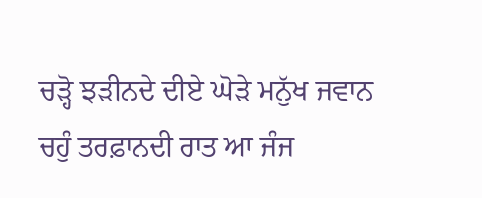ਚੜ੍ਹੋ ਝੜੀਨਦੇ ਦੀਏ ਘੋੜੇ ਮਨੁੱਖ ਜਵਾਨ
ਚਹੁੰ ਤਰਫ਼ਾਨਦੀ ਰਾਤ ਆ ਜੰਜ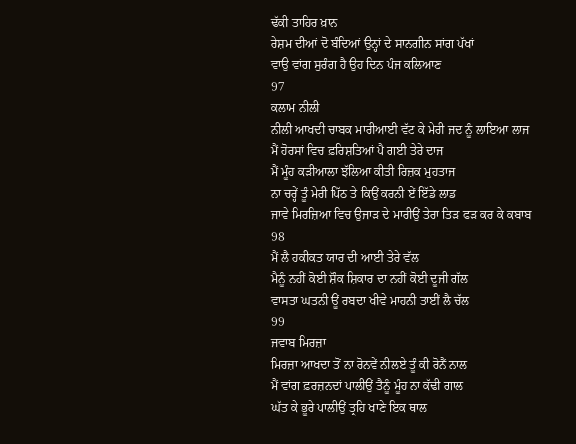ਢੱਕੀ ਤਾਹਿਰ ਖ਼ਾਨ
ਰੇਸ਼ਮ ਦੀਆਂ ਦੋ ਬੰਦਿਆਂ ਉਨ੍ਹਾਂ ਦੇ ਸਾਨਗੀਨ ਸਾਂਗ ਪੱਖਾਂ
ਵਾਉ ਵਾਂਗ ਸੁਰੰਗ ਹੈ ਉਹ ਦਿਨ ਪੰਜ ਕਲਿਆਣ
97
ਕਲਾਮ ਨੀਲੀ
ਨੀਲੀ ਆਖਦੀ ਚਾਬਕ ਮਾਰੀਆਈ ਵੱਟ ਕੇ ਮੇਰੀ ਜਦ ਨੂੰ ਲਾਇਆ ਲਾਜ
ਮੈਂ ਹੋਰਸਾਂ ਵਿਚ ਫ਼ਰਿਸ਼ਤਿਆਂ ਪੈ ਗਈ ਤੇਰੇ ਦਾਜ
ਮੈਂ ਮੂੰਹ ਕੜੀਆਲਾ ਝੱਲਿਆ ਕੀਤੀ ਰਿਜ਼ਕ ਮੁਹਤਾਜ
ਨਾ ਚਰ੍ਹੇਂ ਤੂੰ ਮੇਰੀ ਪਿੱਠ ਤੇ ਕਿਉਂ ਕਰਨੀ ਏਂ ਇੱਡੇ ਲਾਡ
ਜਾਵੇ ਮਿਰਜ਼ਿਆ ਵਿਚ ਉਜਾੜ ਦੇ ਮਾਰੀਉਂ ਤੇਰਾ ਤਿੜ ਫੜ ਕਰ ਕੇ ਕਬਾਬ
98
ਮੈਂ ਲੈ ਹਕੀਕਤ ਯਾਰ ਦੀ ਆਈ ਤੇਰੇ ਵੱਲ
ਮੈਨੂੰ ਨਹੀਂ ਕੋਈ ਸ਼ੌਕ ਸ਼ਿਕਾਰ ਦਾ ਨਹੀਂ ਕੋਈ ਦੂਜੀ ਗੱਲ
ਵਾਸਤਾ ਘਤਨੀ ਊਂ ਰਬਦਾ ਖੀਵੇ ਮਾਹਨੀ ਤਾਈਂ ਲੈ ਚੱਲ
99
ਜਵਾਬ ਮਿਰਜ਼ਾ
ਮਿਰਜ਼ਾ ਆਖਦਾ ਤੋਂ ਨਾ ਰੋਨਵੇਂ ਨੀਲਏ ਤੂੰ ਕੀ ਰੋਨੈਂ ਨਾਲ
ਮੈਂ ਵਾਂਗ ਫ਼ਰਜ਼ਨਦਾਂ ਪਾਲੀਉਂ ਤੈਨੂੰ ਮੂੰਹ ਨਾ ਕੱਢੀ ਗਾਲ
ਘੱਤ ਕੇ ਭੂਰੇ ਪਾਲੀਉਂ ਤ੍ਰਹਿ ਖਾਣੇ ਇਕ ਥਾਲ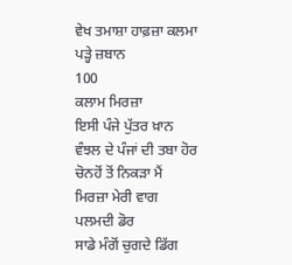ਵੇਖ ਤਮਾਸ਼ਾ ਹਾਫ਼ਜ਼ਾ ਕਲਮਾ ਪੜ੍ਹੇ ਜ਼ਬਾਨ
100
ਕਲਾਮ ਮਿਰਜ਼ਾ
ਇਸੀ ਪੰਜੇ ਪੁੱਤਰ ਖ਼ਾਨ ਵੰਝਲ ਦੇ ਪੰਜਾਂ ਦੀ ਤਬਾ ਹੋਰ
ਚੋਨਹੋਂ ਤੋਂ ਨਿਕੜਾ ਮੈਂ ਮਿਰਜ਼ਾ ਮੇਰੀ ਵਾਗ ਪਲਮਦੀ ਡੋਰ
ਸਾਡੇ ਮੰਗੋਂ ਚੁਗਦੇ ਡਿੱਗ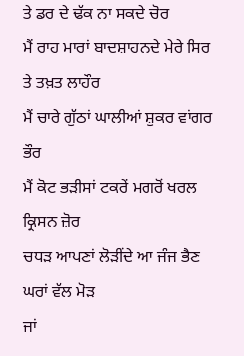ਤੇ ਡਰ ਦੇ ਢੱਕ ਨਾ ਸਕਦੇ ਚੋਰ
ਮੈਂ ਰਾਹ ਮਾਰਾਂ ਬਾਦਸ਼ਾਹਨਦੇ ਮੇਰੇ ਸਿਰ ਤੇ ਤਖ਼ਤ ਲਾਹੌਰ
ਮੈਂ ਚਾਰੇ ਗੁੱਠਾਂ ਘਾਲੀਆਂ ਸ਼ੁਕਰ ਵਾਂਗਰ ਭੌਰ
ਮੈਂ ਕੋਟ ਭੜੀਸਾਂ ਟਕਰੇਂ ਮਗਰੋਂ ਖਰਲ ਕ੍ਰਿਸਨ ਜ਼ੋਰ
ਚਧੜ ਆਪਣਾਂ ਲੋੜੀਂਦੇ ਆ ਜੰਜ ਭੈਣ ਘਰਾਂ ਵੱਲ ਮੋੜ
ਜਾਂ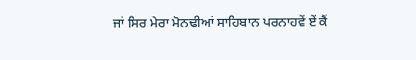ਜਾਂ ਸਿਰ ਮੇਰਾ ਮੋਨਢੀਆਂ ਸਾਹਿਬਾਨ ਪਰਨਾਹਵੇਂ ਏਂ ਕੈਂ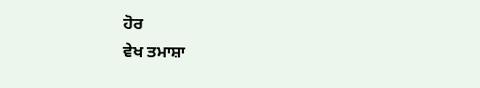ਹੋਰ
ਵੇਖ ਤਮਾਸ਼ਾ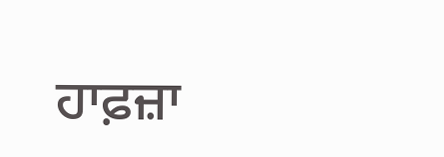ਹਾਫ਼ਜ਼ਾ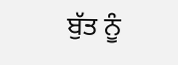ਬੁੱਤ ਨੂੰ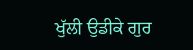ਖੁੱਲੀ ਉਡੀਕੇ ਗੁਰ